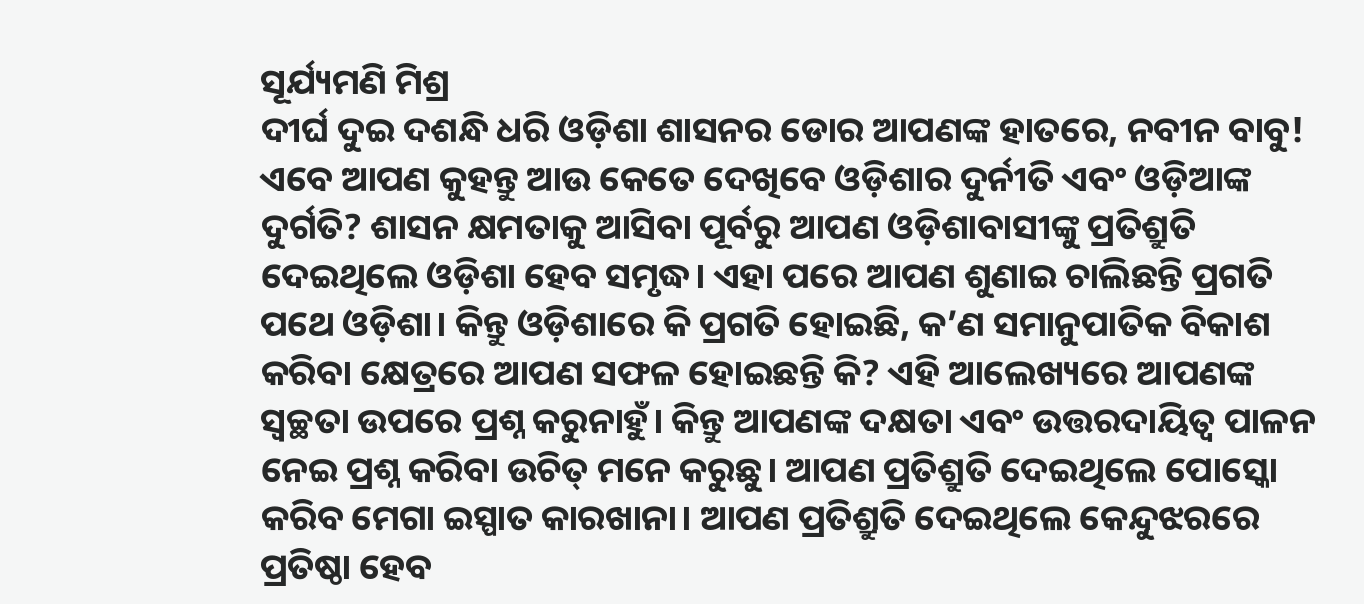ସୂର୍ଯ୍ୟମଣି ମିଶ୍ର
ଦୀର୍ଘ ଦୁଇ ଦଶନ୍ଧି ଧରି ଓଡ଼ିଶା ଶାସନର ଡୋର ଆପଣଙ୍କ ହାତରେ, ନବୀନ ବାବୁ! ଏବେ ଆପଣ କୁହନ୍ତୁ ଆଉ କେତେ ଦେଖିବେ ଓଡ଼ିଶାର ଦୁର୍ନୀତି ଏବଂ ଓଡ଼ିଆଙ୍କ ଦୁର୍ଗତି? ଶାସନ କ୍ଷମତାକୁ ଆସିବା ପୂର୍ବରୁ ଆପଣ ଓଡ଼ିଶାବାସୀଙ୍କୁ ପ୍ରତିଶ୍ରୁତି ଦେଇଥିଲେ ଓଡ଼ିଶା ହେବ ସମୃଦ୍ଧ। ଏହା ପରେ ଆପଣ ଶୁଣାଇ ଚାଲିଛନ୍ତି ପ୍ରଗତି ପଥେ ଓଡ଼ିଶା। କିନ୍ତୁ ଓଡ଼ିଶାରେ କି ପ୍ରଗତି ହୋଇଛି, କ’ଣ ସମାନୁପାତିକ ବିକାଶ କରିବା କ୍ଷେତ୍ରରେ ଆପଣ ସଫଳ ହୋଇଛନ୍ତି କି? ଏହି ଆଲେଖ୍ୟରେ ଆପଣଙ୍କ ସ୍ୱଚ୍ଛତା ଉପରେ ପ୍ରଶ୍ନ କରୁନାହୁଁ। କିନ୍ତୁ ଆପଣଙ୍କ ଦକ୍ଷତା ଏବଂ ଉତ୍ତରଦାୟିତ୍ୱ ପାଳନ ନେଇ ପ୍ରଶ୍ନ କରିବା ଉଚିତ୍ ମନେ କରୁଛୁ। ଆପଣ ପ୍ରତିଶ୍ରୁତି ଦେଇଥିଲେ ପୋସ୍କୋ କରିବ ମେଗା ଇସ୍ପାତ କାରଖାନା। ଆପଣ ପ୍ରତିଶ୍ରୁତି ଦେଇଥିଲେ କେନ୍ଦୁଝରରେ ପ୍ରତିଷ୍ଠା ହେବ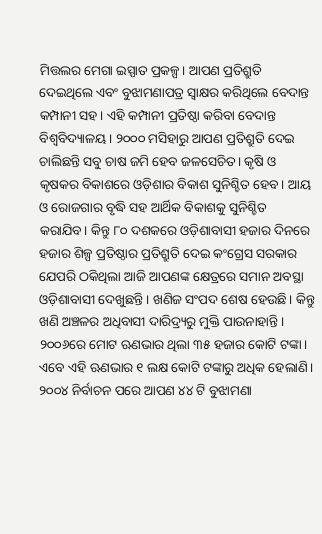ମିତ୍ତଲର ମେଗା ଇସ୍ପାତ ପ୍ରକଳ୍ପ। ଆପଣ ପ୍ରତିଶ୍ରୁତି ଦେଇଥିଲେ ଏବଂ ବୁଝାମଣାପତ୍ର ସ୍ୱାକ୍ଷର କରିଥିଲେ ବେଦାନ୍ତ କମ୍ପାନୀ ସହ। ଏହି କମ୍ପାନୀ ପ୍ରତିଷ୍ଠା କରିବା ବେଦାନ୍ତ ବିଶ୍ୱବିଦ୍ୟାଳୟ। ୨୦୦୦ ମସିହାରୁ ଆପଣ ପ୍ରତିଶ୍ରୁତି ଦେଇ ଚାଲିଛନ୍ତି ସବୁ ଚାଷ ଜମି ହେବ ଜଳସେଚିତ। କୃଷି ଓ କୃଷକର ବିକାଶରେ ଓଡ଼ିଶାର ବିକାଶ ସୁନିଶ୍ଚିତ ହେବ। ଆୟ ଓ ରୋଜଗାର ବୃଦ୍ଧି ସହ ଆର୍ଥିକ ବିକାଶକୁ ସୁନିଶ୍ଚିତ କରାଯିବ। କିନ୍ତୁ ୮୦ ଦଶକରେ ଓଡ଼ିଶାବାସୀ ହଜାର ଦିନରେ ହଜାର ଶିଳ୍ପ ପ୍ରତିଷ୍ଠାର ପ୍ରତିଶ୍ରୁତି ଦେଇ କଂଗ୍ରେସ ସରକାର ଯେପରି ଠକିଥିଲା ଆଜି ଆପଣଙ୍କ କ୍ଷେତ୍ରରେ ସମାନ ଅବସ୍ଥା ଓଡ଼ିଶାବାସୀ ଦେଖୁଛନ୍ତି। ଖଣିଜ ସଂପଦ ଶେଷ ହେଉଛି। କିନ୍ତୁ ଖଣି ଅଞ୍ଚଳର ଅଧିବାସୀ ଦାରିଦ୍ର୍ୟରୁ ମୁକ୍ତି ପାଉନାହାନ୍ତି। ୨୦୦୬ରେ ମୋଟ ଋଣଭାର ଥିଲା ୩୫ ହଜାର କୋଟି ଟଙ୍କା। ଏବେ ଏହି ଋଣଭାର ୧ ଲକ୍ଷ କୋଟି ଟଙ୍କାରୁ ଅଧିକ ହେଲାଣି। ୨୦୦୪ ନିର୍ବାଚନ ପରେ ଆପଣ ୪୪ ଟି ବୁଝାମଣା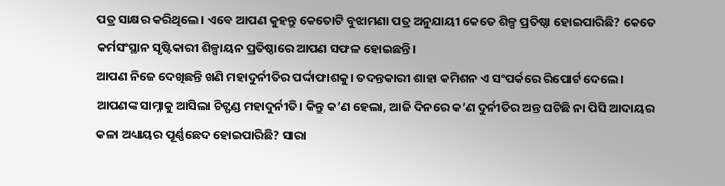ପତ୍ର ସାକ୍ଷର କରିଥିଲେ। ଏବେ ଆପଣ କୁହନ୍ତୁ କେତୋଟି ବୁଝାମଣା ପତ୍ର ଅନୁଯାୟୀ କେତେ ଶିଳ୍ପ ପ୍ରତିଷ୍ଠା ହୋଇପାରିଛି? କେତେ କର୍ମସଂସ୍ଥାନ ସୃଷ୍ଟିକାରୀ ଶିଳ୍ପାୟନ ପ୍ରତିଷ୍ଠାରେ ଆପଣ ସଫଳ ହୋଇଛନ୍ତି।
ଆପଣ ନିଜେ ଦେଖିଛନ୍ତି ଖଣି ମହାଦୁର୍ନୀତିର ପର୍ଦ୍ଦାଫାଶକୁ। ତଦନ୍ତକାରୀ ଶାହା କମିଶନ ଏ ସଂପର୍କରେ ରିପୋର୍ଟ ଦେଲେ। ଆପଣଙ୍କ ସାମ୍ନାକୁ ଆସିଲା ଚିଟ୍ଫଣ୍ଡ ମହାଦୁର୍ନୀତି। କିନ୍ତୁ କ’ଣ ହେଲା, ଆଜି ଦିନରେ କ’ଣ ଦୁର୍ନୀତିର ଅନ୍ତ ଘଟିଛି ନା ପିସି ଆଦାୟର କଳା ଅଧ୍ୟାୟର ପୂର୍ଣ୍ଣଛେଦ ହୋଇପାରିଛି? ସାରା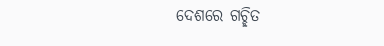ଦେଶରେ ଗଚ୍ଛିତ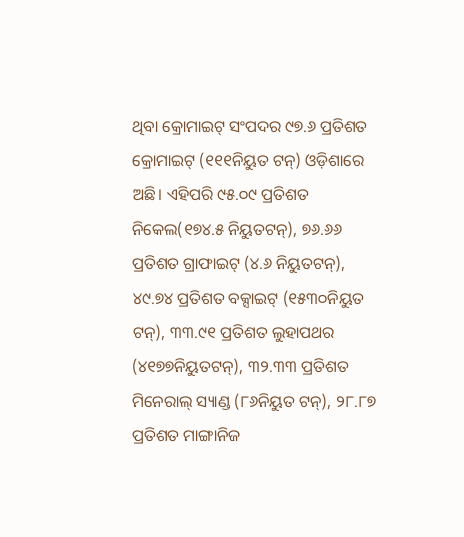ଥିବା କ୍ରୋମାଇଟ୍ ସଂପଦର ୯୭.୬ ପ୍ରତିଶତ କ୍ରୋମାଇଟ୍ (୧୧୧ନିୟୁତ ଟନ୍) ଓଡ଼ିଶାରେ ଅଛି। ଏହିପରି ୯୫.୦୯ ପ୍ରତିଶତ ନିକେଲ(୧୭୪.୫ ନିୟୁତଟନ୍), ୭୬.୬୬ ପ୍ରତିଶତ ଗ୍ରାଫାଇଟ୍ (୪.୬ ନିୟୁତଟନ୍), ୪୯.୭୪ ପ୍ରତିଶତ ବକ୍ସାଇଟ୍ (୧୫୩୦ନିୟୁତ ଟନ୍), ୩୩.୯୧ ପ୍ରତିଶତ ଲୁହାପଥର (୪୧୭୭ନିୟୁତଟନ୍), ୩୨.୩୩ ପ୍ରତିଶତ ମିନେରାଲ୍ ସ୍ୟାଣ୍ଡ (୮୬ନିୟୁତ ଟନ୍), ୨୮.୮୭ ପ୍ରତିଶତ ମାଙ୍ଗାନିଜ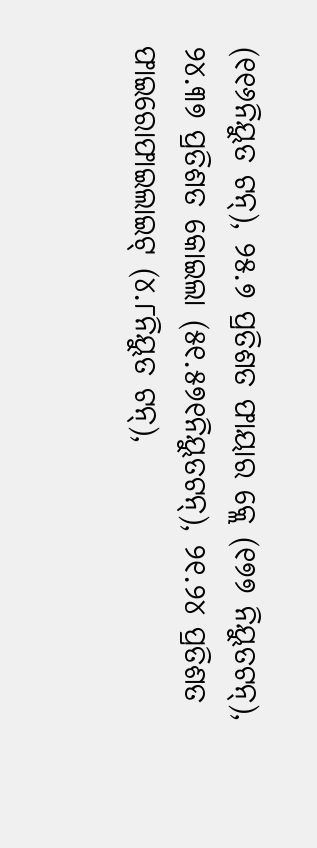(୧୧୬ନିୟୁତ ଟନ୍), ୨୫.୭ ପ୍ରତିଶତ ଫାୟାର କ୍ଲେ (୧୭୭ ନିୟୁତଟନ୍), ୨୪.୩୭ ପ୍ରତିଶତ କୋଇଲା (୫୧.୫୭୧ନିୟୁତଟନ୍), ୨୧.୨୪ ପ୍ରତିଶତ ଫାଇରୋଫାଇଲାଇଟ୍ (୪.୮ନିୟୁତ ଟନ୍),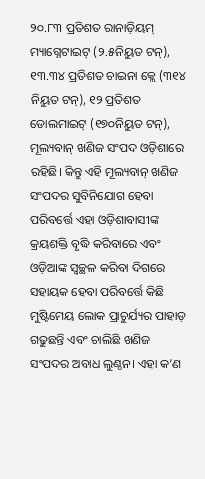୨୦.୮୩ ପ୍ରତିଶତ ରାନାଡ଼ିୟମ୍ ମ୍ୟାଗ୍ନେଟାଇଟ୍ (୨.୫ନିୟୁତ ଟନ୍), ୧୩.୩୪ ପ୍ରତିଶତ ଚାଇନା କ୍ଲେ (୩୧୪ ନିୟୁତ ଟନ୍), ୧୨ ପ୍ରତିଶତ ଡୋଲମାଇଟ୍ (୧୭୦ନିୟୁତ ଟନ୍), ମୂଲ୍ୟବାନ୍ ଖଣିଜ ସଂପଦ ଓଡ଼ିଶାରେ ରହିଛି। କିନ୍ତୁ ଏହି ମୂଲ୍ୟବାନ୍ ଖଣିଜ ସଂପଦର ସୁବିନିଯୋଗ ହେବା ପରିବର୍ତ୍ତେ ଏହା ଓଡ଼ିଶାବାସୀଙ୍କ କ୍ରୟଶକ୍ତି ବୃଦ୍ଧି କରିବାରେ ଏବଂ ଓଡ଼ିଆଙ୍କ ସ୍ୱଚ୍ଛଳ କରିବା ଦିଗରେ ସହାୟକ ହେବା ପରିବର୍ତ୍ତେ କିଛି ମୁଷ୍ଟିମେୟ ଲୋକ ପ୍ରାଚୁର୍ଯ୍ୟର ପାହାଡ଼ ଗଢୁଛନ୍ତି ଏବଂ ଚାଲିଛି ଖଣିଜ ସଂପଦର ଅବାଧ ଲୁଣ୍ଠନ। ଏହା କ’ଣ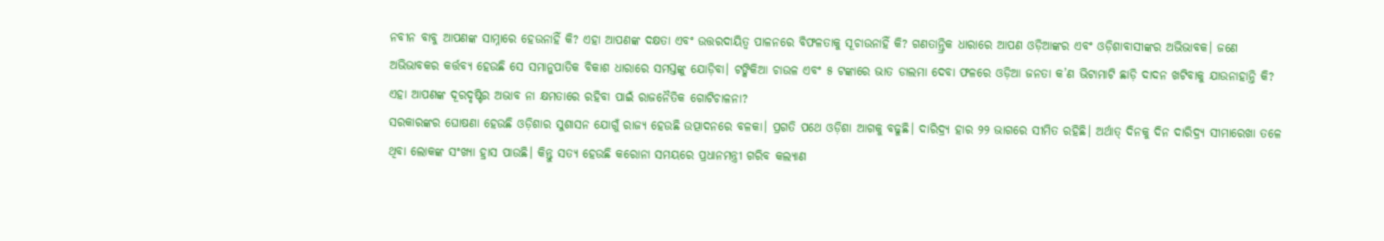ନବୀନ ବାବୁ ଆପଣଙ୍କ ସାମ୍ନାରେ ହେଉନାହିଁ କି? ଏହା ଆପଣଙ୍କ ଦକ୍ଷତା ଏବଂ ଉତ୍ତରଦାୟିତ୍ୱ ପାଳନରେ ବିଫଳତାକୁ ସୂଚାଉନାହିଁ କି? ଗଣତାନ୍ତ୍ରିକ ଧାରାରେ ଆପଣ ଓଡ଼ିଆଙ୍କର ଏବଂ ଓଡ଼ିଶାବାସୀଙ୍କର ଅଭିଭାବକ। ଜଣେ ଅଭିଭାବକର କର୍ତ୍ତବ୍ୟ ହେଉଛି ସେ ସମାନୁପାତିକ ବିକାଶ ଧାରାରେ ସମସ୍ତଙ୍କୁ ଯୋଡ଼ିବା। ଟଙ୍କିକିଆ ଚାଉଳ ଏବଂ ୫ ଟଙ୍କାରେ ଭାତ ଡାଲମା ଦେବା ଫଳରେ ଓଡ଼ିଆ ଜନତା କ’ଣ ଭିଟାମାଟି ଛାଡ଼ି ଦାଦନ ଖଟିବାକୁ ଯାଉନାହାନ୍ତି କି? ଏହା ଆପଣଙ୍କ ଦୂରଦୃଷ୍ଟିର ଅଭାବ ନା କ୍ଷମତାରେ ରହିବା ପାଇଁ ରାଜନୈତିକ ଗୋଟିଚାଳନା?
ସରକାରଙ୍କର ଘୋଷଣା ହେଉଛି ଓଡ଼ିଶାର ସୁଶାସନ ଯୋଗୁଁ ରାଜ୍ୟ ହେଉଛି ଉତ୍ପାଦନରେ ବଳକା। ପ୍ରଗତି ପଥେ ଓଡ଼ିଶା ଆଗକୁ ବଢୁଛି। ଦାରିଦ୍ର୍ୟ ହାର ୨୨ ଭାଗରେ ସୀମିତ ରହିଛି। ଅର୍ଥାତ୍ ଦିନକୁ ଦିନ ଦାରିଦ୍ର୍ୟ ସୀମାରେଖା ତଳେ ଥିବା ଲୋକଙ୍କ ସଂଖ୍ୟା ହ୍ରାସ ପାଉଛି। କିନ୍ତୁ ସତ୍ୟ ହେଉଛି କରୋନା ସମୟରେ ପ୍ରଧାନମନ୍ତ୍ରୀ ଗରିବ କଲ୍ୟାଣ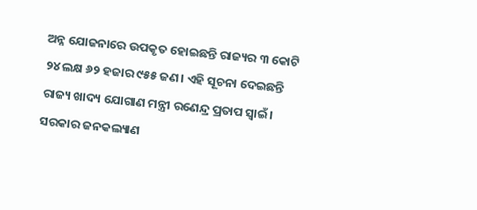ଅନ୍ନ ଯୋଜନାରେ ଉପକୃତ ହୋଇଛନ୍ତି ରାଜ୍ୟର ୩ କୋଟି ୨୪ ଲକ୍ଷ ୬୨ ହଜାର ୯୫୫ ଜଣ। ଏହି ସୂଚନା ଦେଇଛନ୍ତି ରାଜ୍ୟ ଖାଦ୍ୟ ଯୋଗାଣ ମନ୍ତ୍ରୀ ରଣେନ୍ଦ୍ର ପ୍ରତାପ ସ୍ୱାଇଁ। ସରକାର ଜନକଲ୍ୟାଣ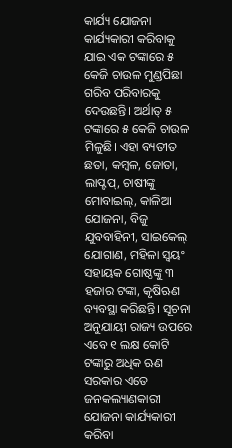କାର୍ଯ୍ୟ ଯୋଜନା କାର୍ଯ୍ୟକାରୀ କରିବାକୁ ଯାଇ ଏକ ଟଙ୍କାରେ ୫ କେଜି ଚାଉଳ ମୁଣ୍ଡପିଛା ଗରିବ ପରିବାରକୁ ଦେଉଛନ୍ତି। ଅର୍ଥାତ୍ ୫ ଟଙ୍କାରେ ୫ କେଜି ଚାଉଳ ମିଳୁଛି। ଏହା ବ୍ୟତୀତ ଛତା, କମ୍ବଳ, ଜୋତା, ଲାପ୍ଟପ୍, ଚାଷୀଙ୍କୁ ମୋବାଇଲ୍, କାଳିଆ ଯୋଜନା, ବିଜୁ ଯୁବବାହିନୀ, ସାଇକେଲ୍ ଯୋଗାଣ, ମହିଳା ସ୍ୱୟଂ ସହାୟକ ଗୋଷ୍ଠଙ୍କୁ ୩ ହଜାର ଟଙ୍କା, କୃଷିଋଣ ବ୍ୟବସ୍ଥା କରିଛନ୍ତି। ସୂଚନା ଅନୁଯାୟୀ ରାଜ୍ୟ ଉପରେ ଏବେ ୧ ଲକ୍ଷ କୋଟି ଟଙ୍କାରୁ ଅଧିକ ଋଣ ସରକାର ଏତେ ଜନକଲ୍ୟାଣକାରୀ ଯୋଜନା କାର୍ଯ୍ୟକାରୀ କରିବା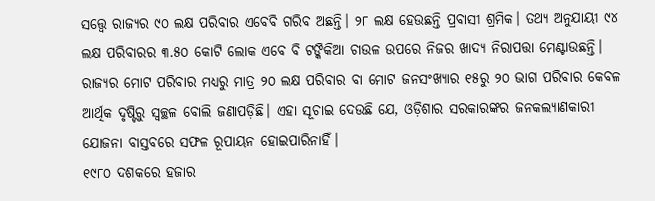ସତ୍ତ୍ୱେ ରାଜ୍ୟର ୯୦ ଲକ୍ଷ ପରିବାର ଏବେବି ଗରିବ ଅଛନ୍ତି। ୨୮ ଲକ୍ଷ ହେଉଛନ୍ତି ପ୍ରବାସୀ ଶ୍ରମିକ। ତଥ୍ୟ ଅନୁଯାୟୀ ୯୪ ଲକ୍ଷ ପରିବାରର ୩.୫୦ କୋଟି ଲୋକ ଏବେ ବି ଟଙ୍କିକିଆ ଚାଉଳ ଉପରେ ନିଜର ଖାଦ୍ୟ ନିରାପତ୍ତା ମେଣ୍ଟାଉଛନ୍ତି। ରାଜ୍ୟର ମୋଟ ପରିବାର ମଧ୍ୟରୁ ମାତ୍ର ୨୦ ଲକ୍ଷ ପରିବାର ବା ମୋଟ ଜନସଂଖ୍ୟାର ୧୫ରୁ ୨୦ ଭାଗ ପରିବାର କେବଳ ଆର୍ଥିକ ଦୃଷ୍ଟିରୁ ସ୍ୱଚ୍ଛଳ ବୋଲି ଜଣାପଡ଼ିଛି। ଏହା ସୂଚାଇ ଦେଉଛି ଯେ, ଓଡ଼ିଶାର ସରକାରଙ୍କର ଜନକଲ୍ୟାଣକାରୀ ଯୋଜନା ବାସ୍ତବରେ ସଫଳ ରୂପାୟନ ହୋଇପାରିନାହିଁ।
୧୯୮୦ ଦଶକରେ ହଜାର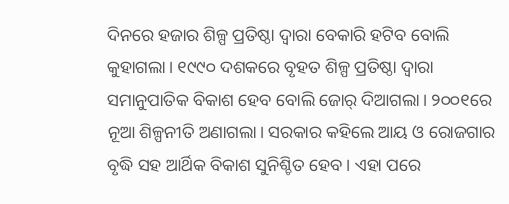ଦିନରେ ହଜାର ଶିଳ୍ପ ପ୍ରତିଷ୍ଠା ଦ୍ୱାରା ବେକାରି ହଟିବ ବୋଲି କୁହାଗଲା। ୧୯୯୦ ଦଶକରେ ବୃହତ ଶିଳ୍ପ ପ୍ରତିଷ୍ଠା ଦ୍ୱାରା ସମାନୁପାତିକ ବିକାଶ ହେବ ବୋଲି ଜୋର୍ ଦିଆଗଲା। ୨୦୦୧ରେ ନୂଆ ଶିଳ୍ପନୀତି ଅଣାଗଲା। ସରକାର କହିଲେ ଆୟ ଓ ରୋଜଗାର ବୃଦ୍ଧି ସହ ଆର୍ଥିକ ବିକାଶ ସୁନିଶ୍ଚିତ ହେବ। ଏହା ପରେ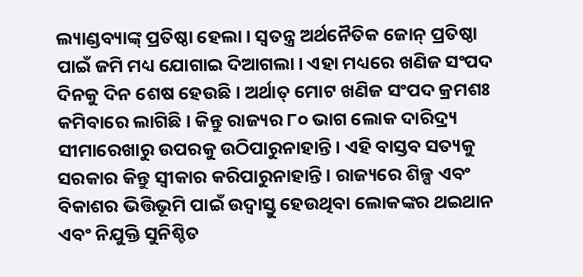ଲ୍ୟାଣ୍ଡବ୍ୟାଙ୍କ୍ ପ୍ରତିଷ୍ଠା ହେଲା। ସ୍ୱତନ୍ତ୍ର ଅର୍ଥନୈତିକ ଜୋନ୍ ପ୍ରତିଷ୍ଠା ପାଇଁ ଜମି ମଧ୍ୟ ଯୋଗାଇ ଦିଆଗଲା। ଏହା ମଧ୍ୟରେ ଖଣିଜ ସଂପଦ ଦିନକୁ ଦିନ ଶେଷ ହେଉଛି। ଅର୍ଥାତ୍ ମୋଟ ଖଣିଜ ସଂପଦ କ୍ରମଶଃ କମିବାରେ ଲାଗିଛି। କିନ୍ତୁ ରାଜ୍ୟର ୮୦ ଭାଗ ଲୋକ ଦାରିଦ୍ର୍ୟ ସୀମାରେଖାରୁ ଉପରକୁ ଉଠିପାରୁନାହାନ୍ତି। ଏହି ବାସ୍ତବ ସତ୍ୟକୁ ସରକାର କିନ୍ତୁ ସ୍ୱୀକାର କରିପାରୁନାହାନ୍ତି। ରାଜ୍ୟରେ ଶିଳ୍ପ ଏବଂ ବିକାଶର ଭିତ୍ତିଭୂମି ପାଇଁ ଉଦ୍ବାସ୍ତୁ ହେଉଥିବା ଲୋକଙ୍କର ଥଇଥାନ ଏବଂ ନିଯୁକ୍ତି ସୁନିଶ୍ଚିତ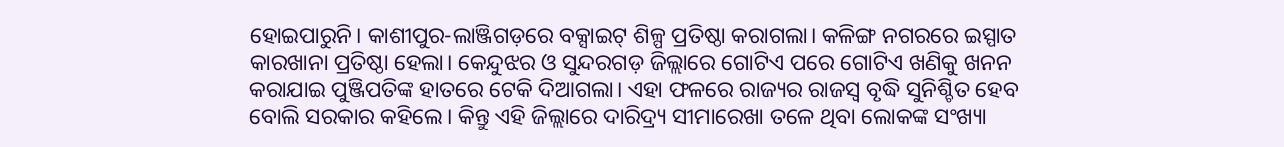ହୋଇପାରୁନି। କାଶୀପୁର-ଲାଞ୍ଜିଗଡ଼ରେ ବକ୍ସାଇଟ୍ ଶିଳ୍ପ ପ୍ରତିଷ୍ଠା କରାଗଲା। କଳିଙ୍ଗ ନଗରରେ ଇସ୍ପାତ କାରଖାନା ପ୍ରତିଷ୍ଠା ହେଲା। କେନ୍ଦୁଝର ଓ ସୁନ୍ଦରଗଡ଼ ଜିଲ୍ଲାରେ ଗୋଟିଏ ପରେ ଗୋଟିଏ ଖଣିକୁ ଖନନ କରାଯାଇ ପୁଞ୍ଜିପତିଙ୍କ ହାତରେ ଟେକି ଦିଆଗଲା। ଏହା ଫଳରେ ରାଜ୍ୟର ରାଜସ୍ୱ ବୃଦ୍ଧି ସୁନିଶ୍ଚିତ ହେବ ବୋଲି ସରକାର କହିଲେ। କିନ୍ତୁ ଏହି ଜିଲ୍ଲାରେ ଦାରିଦ୍ର୍ୟ ସୀମାରେଖା ତଳେ ଥିବା ଲୋକଙ୍କ ସଂଖ୍ୟା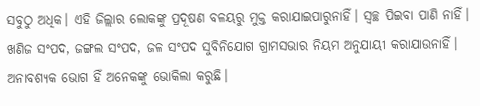ସବୁଠୁ ଅଧିକ। ଏହି ଜିଲ୍ଲାର ଲୋକଙ୍କୁ ପ୍ରଦୂଷଣ ବଳୟରୁ ମୁକ୍ତ କରାଯାଇପାରୁନାହିଁ। ସ୍ୱଚ୍ଛ ପିଇବା ପାଣି ନାହିଁ। ଖଣିଜ ସଂପଦ, ଜଙ୍ଗଲ ସଂପଦ, ଜଳ ସଂପଦ ସୁବିନିଯୋଗ ଗ୍ରାମସଭାର ନିୟମ ଅନୁଯାୟୀ କରାଯାଉନାହିଁ। ଅନାବଶ୍ୟକ ଭୋଗ ହିଁ ଅନେକଙ୍କୁ ଭୋକିଲା କରୁଛି।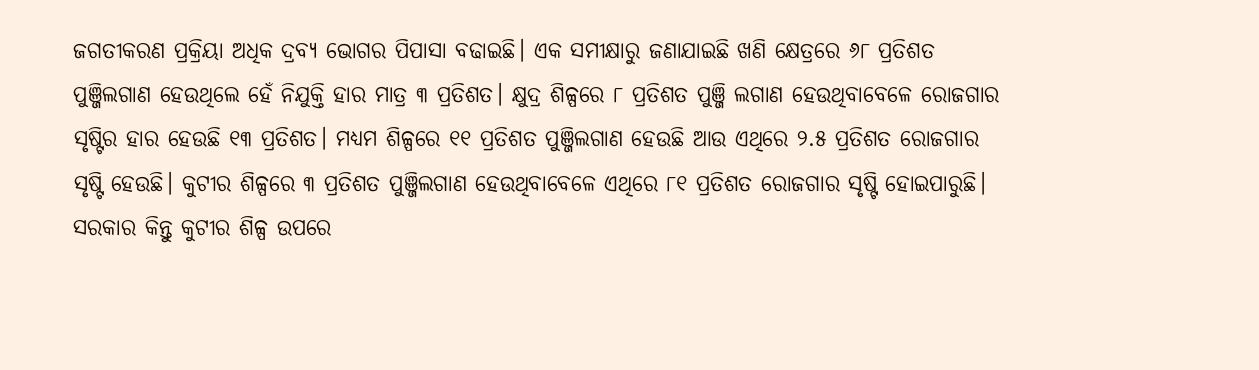ଜଗତୀକରଣ ପ୍ରକ୍ରିୟା ଅଧିକ ଦ୍ରବ୍ୟ ଭୋଗର ପିପାସା ବଢାଇଛି। ଏକ ସମୀକ୍ଷାରୁ ଜଣାଯାଇଛି ଖଣି କ୍ଷେତ୍ରରେ ୬୮ ପ୍ରତିଶତ ପୁଞ୍ଜିଲଗାଣ ହେଉଥିଲେ ହେଁ ନିଯୁକ୍ତି ହାର ମାତ୍ର ୩ ପ୍ରତିଶତ। କ୍ଷୁଦ୍ର ଶିଳ୍ପରେ ୮ ପ୍ରତିଶତ ପୁଞ୍ଜି ଲଗାଣ ହେଉଥିବାବେଳେ ରୋଜଗାର ସୃଷ୍ଟିର ହାର ହେଉଛି ୧୩ ପ୍ରତିଶତ। ମଧ୍ୟମ ଶିଳ୍ପରେ ୧୧ ପ୍ରତିଶତ ପୁଞ୍ଜିଲଗାଣ ହେଉଛି ଆଉ ଏଥିରେ ୨.୫ ପ୍ରତିଶତ ରୋଜଗାର ସୃଷ୍ଟି ହେଉଛି। କୁଟୀର ଶିଳ୍ପରେ ୩ ପ୍ରତିଶତ ପୁଞ୍ଜିଲଗାଣ ହେଉଥିବାବେଳେ ଏଥିରେ ୮୧ ପ୍ରତିଶତ ରୋଜଗାର ସୃଷ୍ଟି ହୋଇପାରୁଛି। ସରକାର କିନ୍ତୁ କୁଟୀର ଶିଳ୍ପ ଉପରେ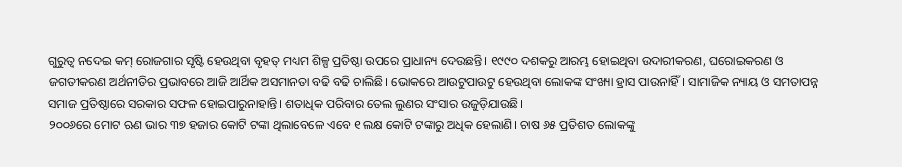ଗୁରୁତ୍ୱ ନଦେଇ କମ୍ ରୋଜଗାର ସୃଷ୍ଟି ହେଉଥିବା ବୃହତ୍ ମଧ୍ୟମ ଶିଳ୍ପ ପ୍ରତିଷ୍ଠା ଉପରେ ପ୍ରାଧାନ୍ୟ ଦେଉଛନ୍ତି। ୧୯୯୦ ଦଶକରୁ ଆରମ୍ଭ ହୋଇଥିବା ଉଦାରୀକରଣ, ଘରୋଇକରଣ ଓ ଜଗତୀକରଣ ଅର୍ଥନୀତିର ପ୍ରଭାବରେ ଆଜି ଆର୍ଥିକ ଅସମାନତା ବଢି ବଢି ଚାଲିଛି। ଭୋକରେ ଆଉଟୁପାଉଟୁ ହେଉଥିବା ଲୋକଙ୍କ ସଂଖ୍ୟା ହ୍ରାସ ପାଉନାହିଁ। ସାମାଜିକ ନ୍ୟାୟ ଓ ସମତାପନ୍ନ ସମାଜ ପ୍ରତିଷ୍ଠାରେ ସରକାର ସଫଳ ହୋଇପାରୁନାହାନ୍ତି। ଶତାଧିକ ପରିବାର ତେଲ ଲୁଣର ସଂସାର ଉଜୁଡ଼ିଯାଉଛି।
୨୦୦୬ରେ ମୋଟ ଋଣ ଭାର ୩୭ ହଜାର କୋଟି ଟଙ୍କା ଥିଲାବେଳେ ଏବେ ୧ ଲକ୍ଷ କୋଟି ଟଙ୍କାରୁ ଅଧିକ ହେଲାଣି। ଚାଷ ୬୫ ପ୍ରତିଶତ ଲୋକଙ୍କୁ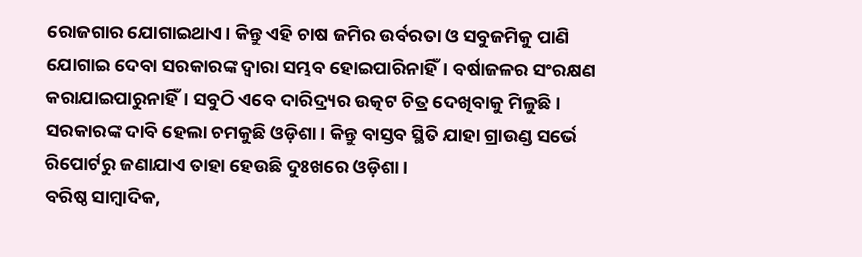ରୋଜଗାର ଯୋଗାଇଥାଏ। କିନ୍ତୁ ଏହି ଚାଷ ଜମିର ଉର୍ବରତା ଓ ସବୁଜମିକୁ ପାଣି ଯୋଗାଇ ଦେବା ସରକାରଙ୍କ ଦ୍ୱାରା ସମ୍ଭବ ହୋଇପାରିନାହିଁ। ବର୍ଷାଜଳର ସଂରକ୍ଷଣ କରାଯାଇପାରୁନାହିଁ। ସବୁଠି ଏବେ ଦାରିଦ୍ର୍ୟର ଉତ୍କଟ ଚିତ୍ର ଦେଖିବାକୁ ମିଳୁଛି। ସରକାରଙ୍କ ଦାବି ହେଲା ଚମକୁଛି ଓଡ଼ିଶା। କିନ୍ତୁ ବାସ୍ତବ ସ୍ଥିତି ଯାହା ଗ୍ରାଉଣ୍ଡ ସର୍ଭେ ରିପୋର୍ଟରୁ ଜଣାଯାଏ ତାହା ହେଉଛି ଦୁଃଖରେ ଓଡ଼ିଶା।
ବରିଷ୍ଠ ସାମ୍ବାଦିକ,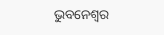ଭୁବନେଶ୍ୱର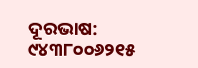ଦୂରଭାଷ: ୯୪୩୮୦୦୬୨୧୫